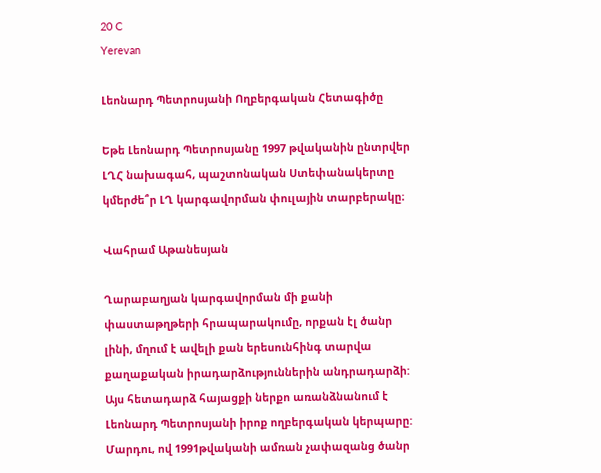20 C
Yerevan

Լեոնարդ Պետրոսյանի Ողբերգական Հետագիծը

Եթե Լեոնարդ Պետրոսյանը 1997 թվականին ընտրվեր ԼՂՀ նախագահ, պաշտոնական Ստեփանակերտը կմերժե՞ր ԼՂ կարգավորման փուլային տարբերակը։

Վահրամ Աթանեսյան

Ղարաբաղյան կարգավորման մի քանի փաստաթղթերի հրապարակումը, որքան էլ ծանր լինի, մղում է ավելի քան երեսունհինգ տարվա քաղաքական իրադարձություններին անդրադարձի: Այս հետադարձ հայացքի ներքո առանձնանում է Լեոնարդ Պետրոսյանի իրոք ողբերգական կերպարը: Մարդու, ով 1991թվականի ամռան չափազանց ծանր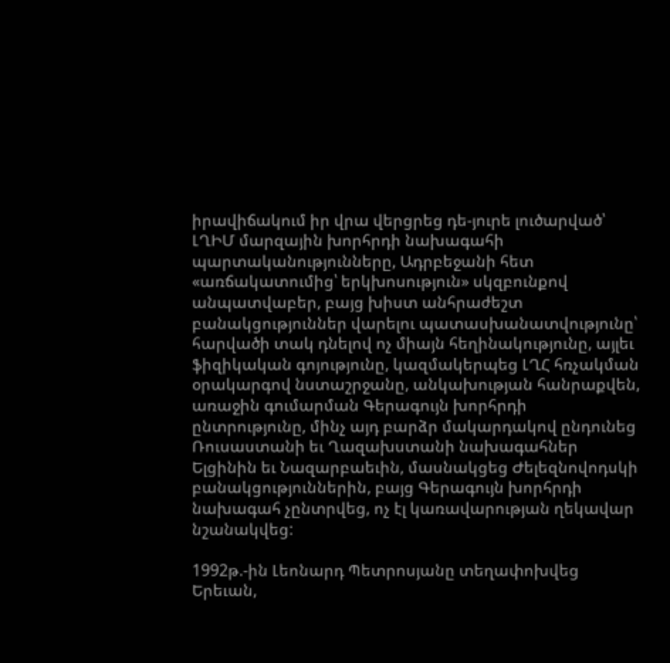իրավիճակում իր վրա վերցրեց դե-յուրե լուծարված՝ ԼՂԻՄ մարզային խորհրդի նախագահի պարտականությունները, Ադրբեջանի հետ «առճակատումից՝ երկխոսություն» սկզբունքով անպատվաբեր, բայց խիստ անհրաժեշտ բանակցություններ վարելու պատասխանատվությունը՝ հարվածի տակ դնելով ոչ միայն հեղինակությունը, այլեւ ֆիզիկական գոյությունը, կազմակերպեց ԼՂՀ հռչակման օրակարգով նստաշրջանը, անկախության հանրաքվեն, առաջին գումարման Գերագույն խորհրդի ընտրությունը, մինչ այդ բարձր մակարդակով ընդունեց Ռուսաստանի եւ Ղազախստանի նախագահներ Ելցինին եւ Նազարբաեւին, մասնակցեց Ժելեզնովոդսկի բանակցություններին, բայց Գերագույն խորհրդի նախագահ չընտրվեց, ոչ էլ կառավարության ղեկավար նշանակվեց:

1992թ.-ին Լեոնարդ Պետրոսյանը տեղափոխվեց Երեւան,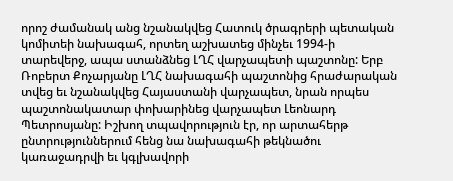որոշ ժամանակ անց նշանակվեց Հատուկ ծրագրերի պետական կոմիտեի նախագահ, որտեղ աշխատեց մինչեւ 1994‑ի տարեվերջ, ապա ստանձնեց ԼՂՀ վարչապետի պաշտոնը: Երբ Ռոբերտ Քոչարյանը ԼՂՀ նախագահի պաշտոնից հրաժարական տվեց եւ նշանակվեց Հայաստանի վարչապետ, նրան որպես պաշտոնակատար փոխարինեց վարչապետ Լեոնարդ Պետրոսյանը: Իշխող տպավորություն էր, որ արտահերթ ընտրություններում հենց նա նախագահի թեկնածու կառաջադրվի եւ կգլխավորի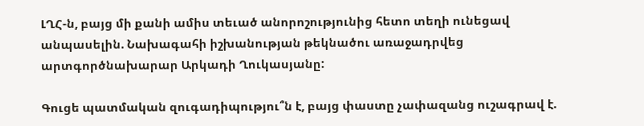ԼՂՀ‑ն, բայց մի քանի ամիս տեւած անորոշությունից հետո տեղի ունեցավ անպասելին. Նախագահի իշխանության թեկնածու առաջադրվեց արտգործնախարար Արկադի Ղուկասյանը:

Գուցե պատմական զուգադիպությու՞ն է, բայց փաստը չափազանց ուշագրավ է.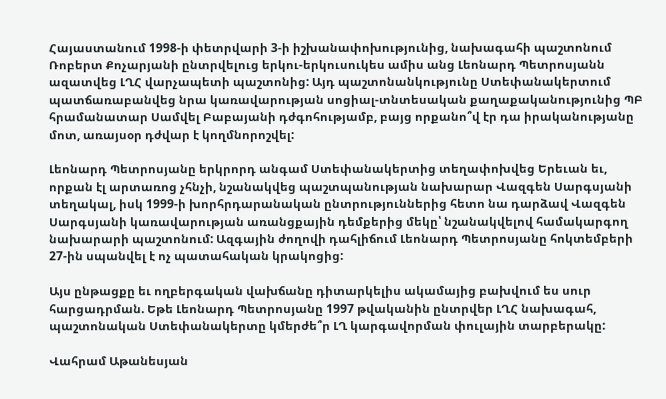Հայաստանում 1998‑ի փետրվարի 3‑ի իշխանափոխությունից, նախագահի պաշտոնում Ռոբերտ Քոչարյանի ընտրվելուց երկու-երկուսուկես ամիս անց Լեոնարդ Պետրոսյանն ազատվեց ԼՂՀ վարչապետի պաշտոնից: Այդ պաշտոնանկությունը Ստեփանակերտում պատճառաբանվեց նրա կառավարության սոցիալ-տնտեսական քաղաքականությունից ՊԲ հրամանատար Սամվել Բաբայանի դժգոհությամբ, բայց որքանո՞վ էր դա իրականությանը մոտ, առայսօր դժվար է կողմնորոշվել:

Լեոնարդ Պետրոսյանը երկրորդ անգամ Ստեփանակերտից տեղափոխվեց Երեւան եւ, որքան էլ արտառոց չհնչի, նշանակվեց պաշտպանության նախարար Վազգեն Սարգսյանի տեղակալ, իսկ 1999‑ի խորհրդարանական ընտրություններից հետո նա դարձավ Վազգեն Սարգսյանի կառավարության առանցքային դեմքերից մեկը՝ նշանակվելով համակարգող նախարարի պաշտոնում: Ազգային ժողովի դահլիճում Լեոնարդ Պետրոսյանը հոկտեմբերի 27-ին սպանվել է ոչ պատահական կրակոցից:

Այս ընթացքը եւ ողբերգական վախճանը դիտարկելիս ակամայից բախվում ես սուր հարցադրման. Եթե Լեոնարդ Պետրոսյանը 1997 թվականին ընտրվեր ԼՂՀ նախագահ, պաշտոնական Ստեփանակերտը կմերժե՞ր ԼՂ կարգավորման փուլային տարբերակը:

Վահրամ Աթանեսյան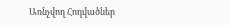Առնչվող Հոդվածներ